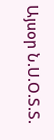Այսօր Ն.Ս.Օ.Տ.Տ.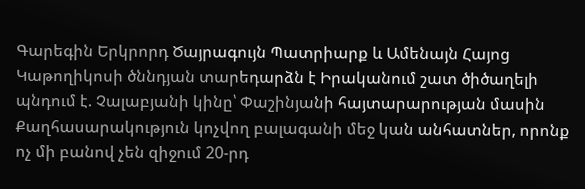Գարեգին Երկրորդ Ծայրագույն Պատրիարք և Ամենայն Հայոց Կաթողիկոսի ծննդյան տարեդարձն է Իրականում շատ ծիծաղելի պնդում է. Չալաբյանի կինը՝ Փաշինյանի հայտարարության մասին Քաղհասարակություն կոչվող բալագանի մեջ կան անհատներ, որոնք ոչ մի բանով չեն զիջում 20-րդ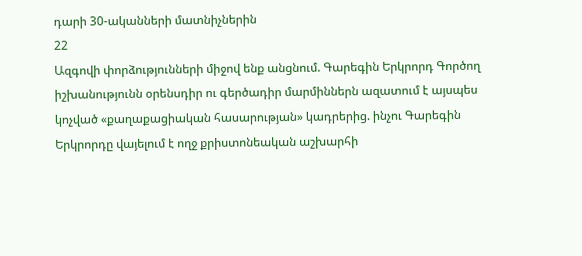դարի 30-ականների մատնիչներին
22
Ազգովի փորձությունների միջով ենք անցնում. Գարեգին Երկրորդ Գործող իշխանությունն օրենսդիր ու գերծադիր մարմիններն ազատում է այսպես կոչված «քաղաքացիական հասարության» կադրերից. ինչու Գարեգին Երկրորդը վայելում է ողջ քրիստոնեական աշխարհի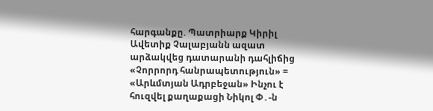հարգանքը. Պատրիարք Կիրիլ Ավետիք Չալաբյանն ազատ արձակվեց դատարանի դահլիճից «Չորրորդ հանրապետություն» = «Արևմտյան Ադրբեջան» Ինչու է հուզվել քաղաքացի Նիկոլ Փ․-ն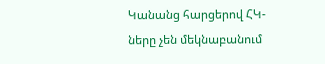Կանանց հարցերով ՀԿ-ները չեն մեկնաբանում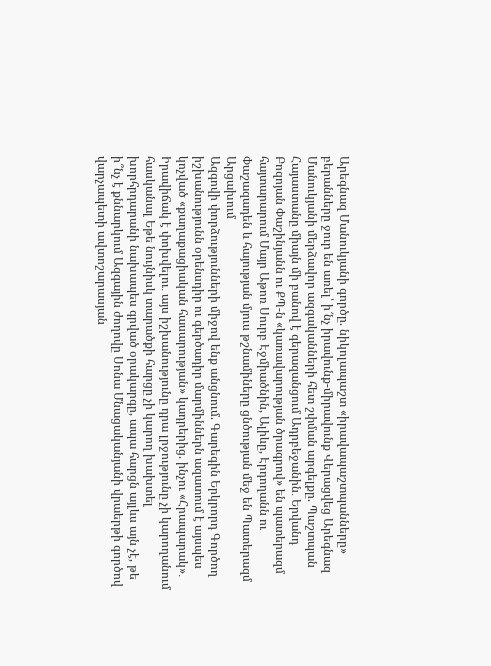Արեգնազ Մանուկյանի գործը. նիկոլապաշտ «իրավապաշտպանները» բերանները ջուր են առել՝ ի՜նչ իրավունք-միրավունք Վերացվեց Արեգնազ Մանուկյանի մերձավոր ազգականների հետ շփման արգելքը. Պաշտպան Հայաստանը միայն մի բանով է գերազանցում Ադրբեջանին․ Երվանդ Բոզոյան Փաշինյանն ու ՔՊ-ն «կառավարության ծրագրով» են պատերազմ հայտարարում Մայր Աթոռ Սուրբ Էջմիածնին, Ալիևը, Էրդողանն ու Փաշազադեն և հայության մյուս թշնամիները ցնծության մեջ են Պատերազմ Արցախում
Ազգովի փորձությունների միջով ենք անցնում. Գարեգին Երկրորդ Գործող իշխանությունն օրենսդիր ու գերծադիր մարմիններն ազատում է այսպես կոչված «քաղաքացիական հասարության» կադրերից. ինչու «Հրապարակ»․ Իրավիճակ է փոխվելու․ այս իշխանությունը դրա լրջությունը չի կարողանում հասկանալ Եթե նույնիսկ տարածքի հարցը չի կարող խախտել խորհրդարանի նախապես գրված օրակարգը, ապա հարցն այլևս այն չէ, թե ի՞նչ է քննարկում Ազգային ժողովը Սոնա Մնացականյանի վրաերթի գործով վարչապետի ավտոշարասյան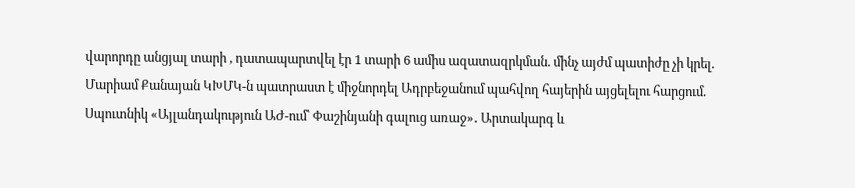վարորդը անցյալ տարի , դատապարտվել էր 1 տարի 6 ամիս ազատազրկման. մինչ այժմ պատիժը չի կրել. Մարիամ Քանայան ԿԽՄԿ-ն պատրաստ է միջնորդել Ադրբեջանում պահվող հայերին այցելելու հարցում. Սպուտնիկ «Այլանդակություն ԱԺ-ում՝ Փաշինյանի գալուց առաջ»․ Արտակարգ և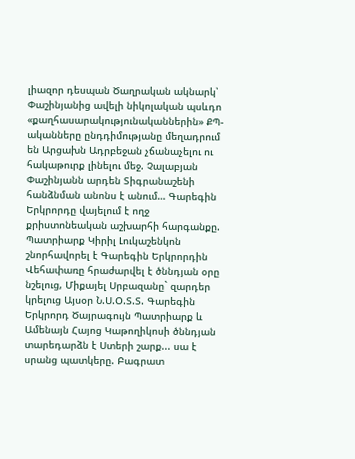լիազոր դեսպան Ծաղրական ակնարկ՝ Փաշինյանից ավելի նիկոլական պսևդո «քաղհասարակությունականներին» ՔՊ-ականները ընդդիմությանը մեղադրում են Արցախն Ադրբեջան չճանաչելու ու հակաթուրք լինելու մեջ. Չալաբյան Փաշինյանն արդեն Տիգրանաշենի հանձնման անոնս է անում… Գարեգին Երկրորդը վայելում է ողջ քրիստոնեական աշխարհի հարգանքը. Պատրիարք Կիրիլ Լուկաշենկոն շնորհավորել է Գարեգին Երկրորդին Վեհափառը հրաժարվել է ծննդյան օրը նշելուց, Միքայել Սրբազանը` զարդեր կրելուց Այսօր Ն.Ս.Օ.Տ.Տ. Գարեգին Երկրորդ Ծայրագույն Պատրիարք և Ամենայն Հայոց Կաթողիկոսի ծննդյան տարեդարձն է Ստերի շարք... սա է սրանց պատկերը. Բագրատ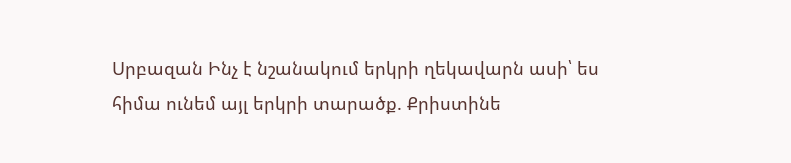Սրբազան Ինչ է նշանակում երկրի ղեկավարն ասի՝ ես հիմա ունեմ այլ երկրի տարածք. Քրիստինե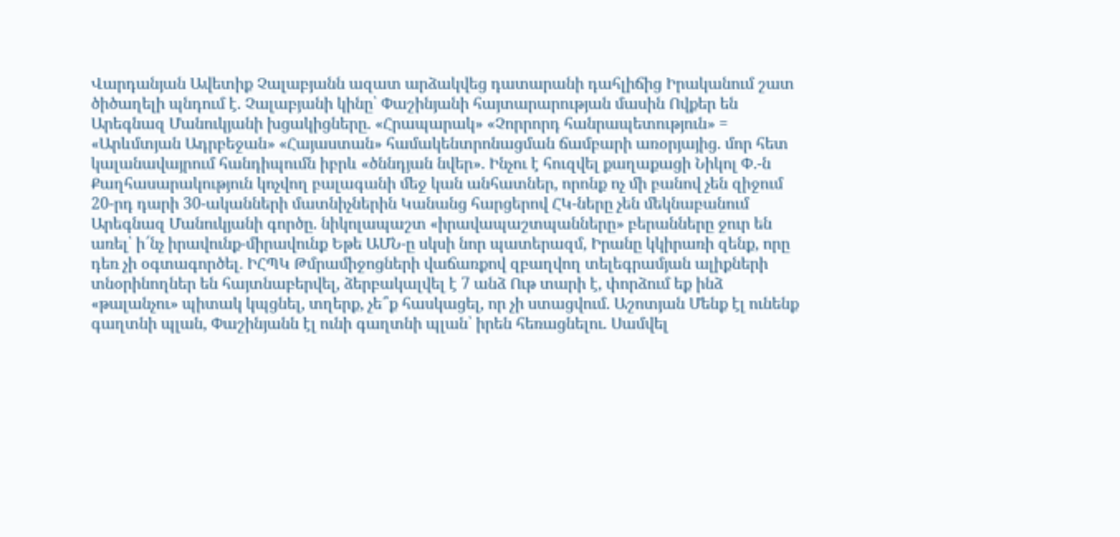Վարդանյան Ավետիք Չալաբյանն ազատ արձակվեց դատարանի դահլիճից Իրականում շատ ծիծաղելի պնդում է. Չալաբյանի կինը՝ Փաշինյանի հայտարարության մասին Ովքեր են Արեգնազ Մանուկյանի խցակիցները. «Հրապարակ» «Չորրորդ հանրապետություն» = «Արևմտյան Ադրբեջան» «Հայաստան» համակենտրոնացման ճամբարի առօրյայից. մոր հետ կալանավայրում հանդիպումն իբրև «ծննդյան նվեր». Ինչու է հուզվել քաղաքացի Նիկոլ Փ․-ն Քաղհասարակություն կոչվող բալագանի մեջ կան անհատներ, որոնք ոչ մի բանով չեն զիջում 20-րդ դարի 30-ականների մատնիչներին Կանանց հարցերով ՀԿ-ները չեն մեկնաբանում Արեգնազ Մանուկյանի գործը. նիկոլապաշտ «իրավապաշտպանները» բերանները ջուր են առել՝ ի՜նչ իրավունք-միրավունք Եթե ԱՄՆ-ը սկսի նոր պատերազմ, Իրանը կկիրառի զենք, որը դեռ չի օգտագործել․ ԻՀՊԿ Թմրամիջոցների վաճառքով զբաղվող տելեգրամյան ալիքների տնօրինողներ են հայտնաբերվել, ձերբակալվել է 7 անձ Ութ տարի է, փորձում եք ինձ «թալանչու» պիտակ կպցնել, տղերք, չե՞ք հասկացել, որ չի ստացվում. Աշոտյան Մենք էլ ունենք գաղտնի պլան, Փաշինյանն էլ ունի գաղտնի պլան՝ իրեն հեռացնելու. Սամվել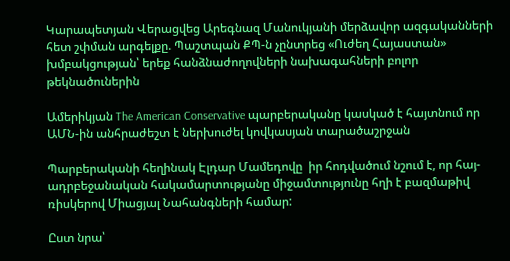Կարապետյան Վերացվեց Արեգնազ Մանուկյանի մերձավոր ազգականների հետ շփման արգելքը. Պաշտպան ՔՊ-ն չընտրեց «Ուժեղ Հայաստան» խմբակցության՝ երեք հանձնաժողովների նախագահների բոլոր թեկնածուներին

Ամերիկյան The American Conservative պարբերականը կասկած է հայտնում որ ԱՄՆ-ին անհրաժեշտ է ներխուժել կովկասյան տարածաշրջան

Պարբերականի հեղինակ Էլդար Մամեդովը  իր հոդվածում նշում է, որ հայ-ադրբեջանական հակամարտությանը միջամտությունը հղի է բազմաթիվ ռիսկերով Միացյալ Նահանգների համար:

Ըստ նրա՝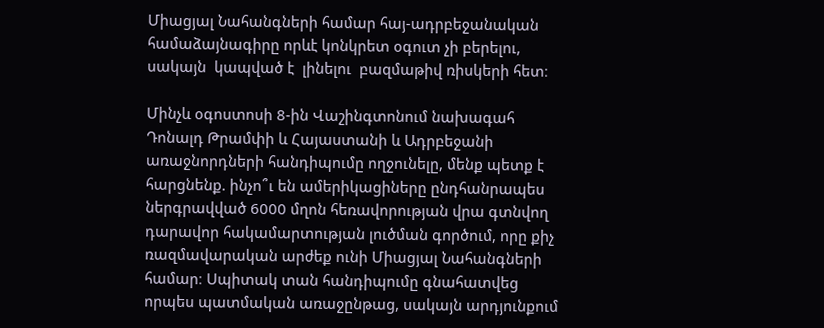Միացյալ Նահանգների համար հայ-ադրբեջանական համաձայնագիրը որևէ կոնկրետ օգուտ չի բերելու, սակայն  կապված է  լինելու  բազմաթիվ ռիսկերի հետ։

Մինչև օգոստոսի 8-ին Վաշինգտոնում նախագահ Դոնալդ Թրամփի և Հայաստանի և Ադրբեջանի առաջնորդների հանդիպումը ողջունելը, մենք պետք է հարցնենք. ինչո՞ւ են ամերիկացիները ընդհանրապես ներգրավված 6000 մղոն հեռավորության վրա գտնվող դարավոր հակամարտության լուծման գործում, որը քիչ ռազմավարական արժեք ունի Միացյալ Նահանգների համար։ Սպիտակ տան հանդիպումը գնահատվեց որպես պատմական առաջընթաց, սակայն արդյունքում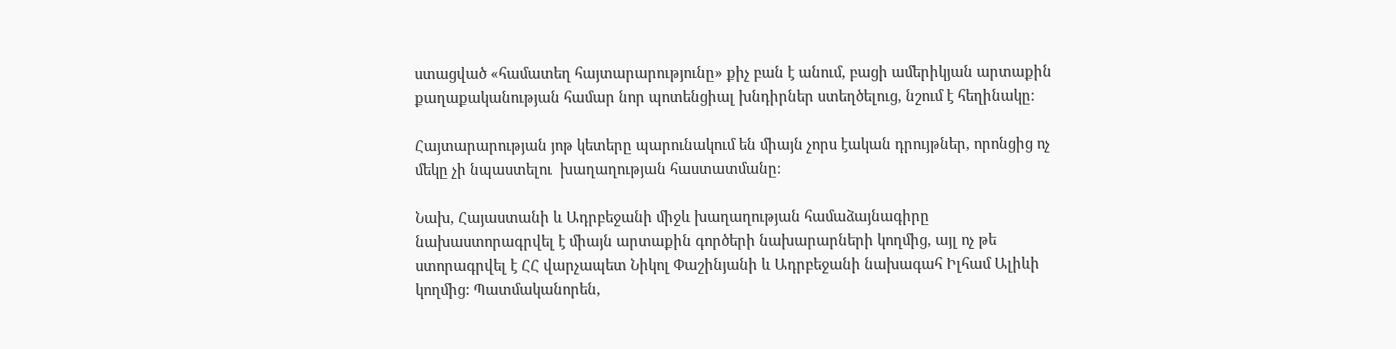ստացված «համատեղ հայտարարությունը» քիչ բան է անում, բացի ամերիկյան արտաքին քաղաքականության համար նոր պոտենցիալ խնդիրներ ստեղծելուց, նշում է հեղինակը։

Հայտարարության յոթ կետերը պարունակում են միայն չորս էական դրույթներ, որոնցից ոչ մեկը չի նպաստելու  խաղաղության հաստատմանը։

Նախ, Հայաստանի և Ադրբեջանի միջև խաղաղության համաձայնագիրը նախաստորագրվել է միայն արտաքին գործերի նախարարների կողմից, այլ ոչ թե ստորագրվել է ՀՀ վարչապետ Նիկոլ Փաշինյանի և Ադրբեջանի նախագահ Իլհամ Ալիևի կողմից: Պատմականորեն,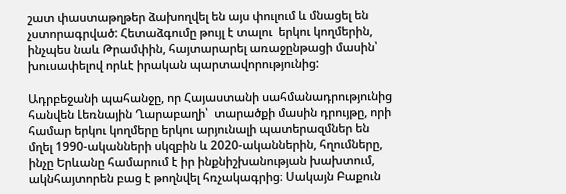շատ փաստաթղթեր ձախողվել են այս փուլում և մնացել են չստորագրված: Հետաձգումը թույլ է տալու  երկու կողմերին, ինչպես նաև Թրամփին, հայտարարել առաջընթացի մասին՝ խուսափելով որևէ իրական պարտավորությունից:

Ադրբեջանի պահանջը, որ Հայաստանի սահմանադրությունից հանվեն Լեռնային Ղարաբաղի՝  տարածքի մասին դրույթը, որի համար երկու կողմերը երկու արյունալի պատերազմներ են մղել 1990-ականների սկզբին և 2020-ականներին, հղումները, ինչը Երևանը համարում է իր ինքնիշխանության խախտում, ակնհայտորեն բաց է թողնվել հռչակագրից։ Սակայն Բաքուն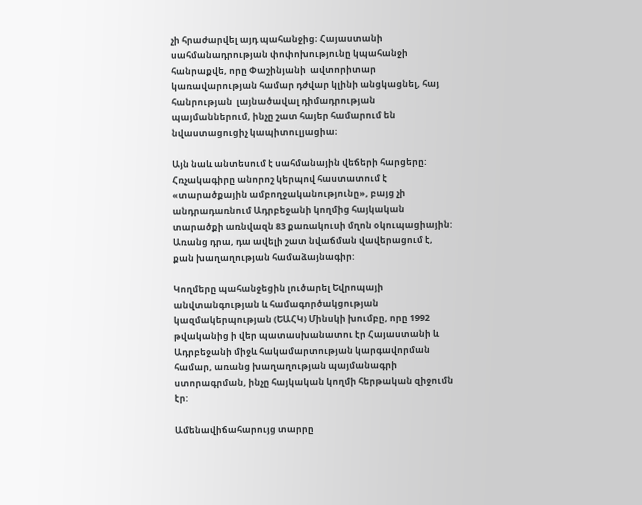չի հրաժարվել այդ պահանջից։ Հայաստանի սահմանադրության փոփոխությունը կպահանջի հանրաքվե, որը Փաշինյանի  ավտորիտար կառավարության համար դժվար կլինի անցկացնել, հայ հանրության  լայնածավալ դիմադրության պայմաններում, ինչը շատ հայեր համարում են նվաստացուցիչ կապիտուլյացիա։

Այն նաև անտեսում է սահմանային վեճերի հարցերը: Հռչակագիրը անորոշ կերպով հաստատում է «տարածքային ամբողջականությունը», բայց չի անդրադառնում Ադրբեջանի կողմից հայկական տարածքի առնվազն 83 քառակուսի մղոն օկուպացիային: Առանց դրա, դա ավելի շատ նվաճման վավերացում է, քան խաղաղության համաձայնագիր:

Կողմերը պահանջեցին լուծարել Եվրոպայի անվտանգության և համագործակցության կազմակերպության (ԵԱՀԿ) Մինսկի խումբը, որը 1992 թվականից ի վեր պատասխանատու էր Հայաստանի և Ադրբեջանի միջև հակամարտության կարգավորման համար, առանց խաղաղության պայմանագրի ստորագրման, ինչը հայկական կողմի հերթական զիջումն էր:

Ամենավիճահարույց տարրը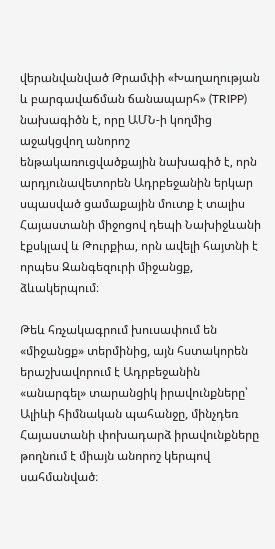վերանվանված Թրամփի «Խաղաղության և բարգավաճման ճանապարհ» (TRIPP) նախագիծն է, որը ԱՄՆ-ի կողմից աջակցվող անորոշ ենթակառուցվածքային նախագիծ է, որն արդյունավետորեն Ադրբեջանին երկար սպասված ցամաքային մուտք է տալիս Հայաստանի միջոցով դեպի Նախիջևանի էքսկլավ և Թուրքիա, որն ավելի հայտնի է որպես Զանգեզուրի միջանցք, ձևակերպում։

Թեև հռչակագրում խուսափում են «միջանցք» տերմինից, այն հստակորեն երաշխավորում է Ադրբեջանին «անարգել» տարանցիկ իրավունքները՝ Ալիևի հիմնական պահանջը, մինչդեռ Հայաստանի փոխադարձ իրավունքները թողնում է միայն անորոշ կերպով սահմանված։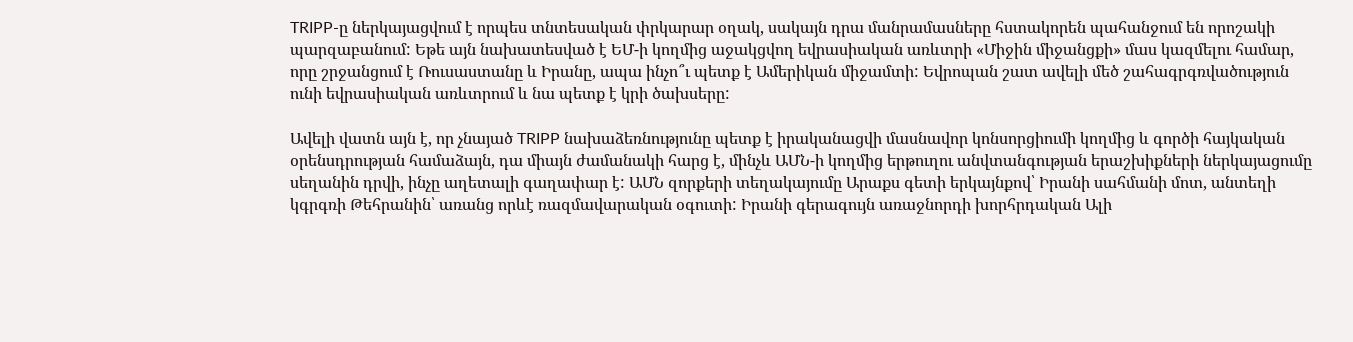TRIPP-ը ներկայացվում է որպես տնտեսական փրկարար օղակ, սակայն դրա մանրամասները հստակորեն պահանջում են որոշակի պարզաբանում: Եթե այն նախատեսված է ԵՄ-ի կողմից աջակցվող եվրասիական առևտրի «Միջին միջանցքի» մաս կազմելու համար, որը շրջանցում է Ռուսաստանը և Իրանը, ապա ինչո՞ւ պետք է Ամերիկան միջամտի: Եվրոպան շատ ավելի մեծ շահագրգռվածություն ունի եվրասիական առևտրում և նա պետք է կրի ծախսերը:

Ավելի վատն այն է, որ չնայած TRIPP նախաձեռնությունը պետք է իրականացվի մասնավոր կոնսորցիումի կողմից և գործի հայկական օրենսդրության համաձայն, դա միայն ժամանակի հարց է, մինչև ԱՄՆ-ի կողմից երթուղու անվտանգության երաշխիքների ներկայացումը սեղանին դրվի, ինչը աղետալի գաղափար է: ԱՄՆ զորքերի տեղակայումը Արաքս գետի երկայնքով՝ Իրանի սահմանի մոտ, անտեղի կգրգռի Թեհրանին՝ առանց որևէ ռազմավարական օգուտի: Իրանի գերագույն առաջնորդի խորհրդական Ալի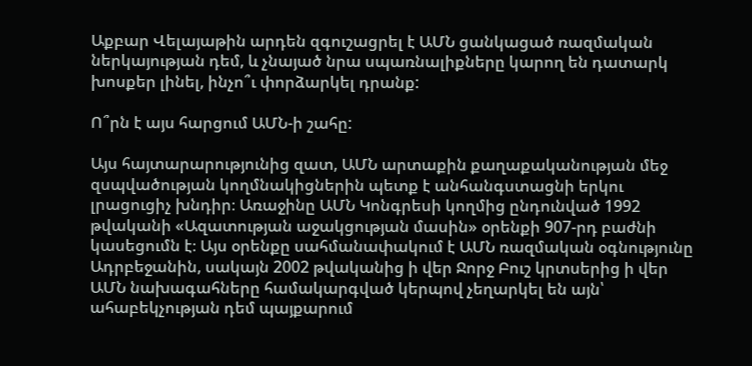Աքբար Վելայաթին արդեն զգուշացրել է ԱՄՆ ցանկացած ռազմական ներկայության դեմ, և չնայած նրա սպառնալիքները կարող են դատարկ խոսքեր լինել, ինչո՞ւ փորձարկել դրանք:

Ո՞րն է այս հարցում ԱՄՆ-ի շահը:

Այս հայտարարությունից զատ, ԱՄՆ արտաքին քաղաքականության մեջ զսպվածության կողմնակիցներին պետք է անհանգստացնի երկու լրացուցիչ խնդիր։ Առաջինը ԱՄՆ Կոնգրեսի կողմից ընդունված 1992 թվականի «Ազատության աջակցության մասին» օրենքի 907-րդ բաժնի կասեցումն է։ Այս օրենքը սահմանափակում է ԱՄՆ ռազմական օգնությունը Ադրբեջանին, սակայն 2002 թվականից ի վեր Ջորջ Բուշ կրտսերից ի վեր ԱՄՆ նախագահները համակարգված կերպով չեղարկել են այն՝ ահաբեկչության դեմ պայքարում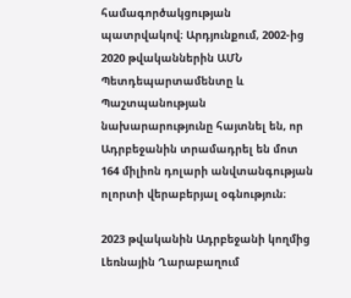համագործակցության պատրվակով։ Արդյունքում, 2002-ից 2020 թվականներին ԱՄՆ Պետդեպարտամենտը և Պաշտպանության նախարարությունը հայտնել են, որ Ադրբեջանին տրամադրել են մոտ 164 միլիոն դոլարի անվտանգության ոլորտի վերաբերյալ օգնություն։

2023 թվականին Ադրբեջանի կողմից Լեռնային Ղարաբաղում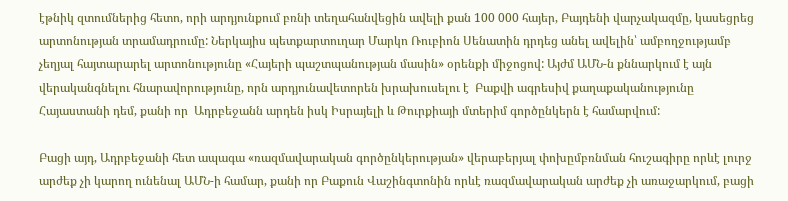էթնիկ զտումներից հետո, որի արդյունքում բռնի տեղահանվեցին ավելի քան 100 000 հայեր, Բայդենի վարչակազմը, կասեցրեց արտոնության տրամադրումը: Ներկայիս պետքարտուղար Մարկո Ռուբիոն Սենատին դրդեց անել ավելին՝ ամբողջությամբ չեղյալ հայտարարել արտոնությունը «Հայերի պաշտպանության մասին» օրենքի միջոցով: Այժմ ԱՄՆ-ն քննարկում է այն վերականգնելու հնարավորությունը, որն արդյունավետորեն խրախուսելու է  Բաքվի ագրեսիվ քաղաքականությունը  Հայաստանի դեմ, քանի որ  Ադրբեջանն արդեն իսկ Իսրայելի և Թուրքիայի մտերիմ գործընկերն է համարվում:

Բացի այդ, Ադրբեջանի հետ ապագա «ռազմավարական գործընկերության» վերաբերյալ փոխըմբռնման հուշագիրը որևէ լուրջ արժեք չի կարող ունենալ ԱՄՆ-ի համար, քանի որ Բաքուն Վաշինգտոնին որևէ ռազմավարական արժեք չի առաջարկում, բացի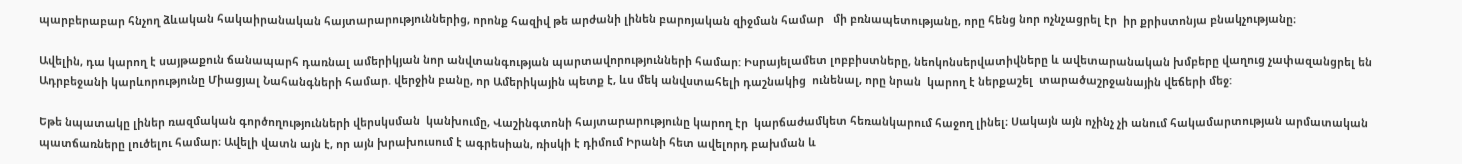պարբերաբար հնչող ձևական հակաիրանական հայտարարություններից, որոնք հազիվ թե արժանի լինեն բարոյական զիջման համար   մի բռնապետությանը, որը հենց նոր ոչնչացրել էր  իր քրիստոնյա բնակչությանը։

Ավելին, դա կարող է սայթաքուն ճանապարհ դառնալ ամերիկյան նոր անվտանգության պարտավորությունների համար: Իսրայելամետ լոբբիստները, նեոկոնսերվատիվները և ավետարանական խմբերը վաղուց չափազանցրել են Ադրբեջանի կարևորությունը Միացյալ Նահանգների համար. վերջին բանը, որ Ամերիկային պետք է, ևս մեկ անվստահելի դաշնակից  ունենալ, որը նրան  կարող է ներքաշել  տարածաշրջանային վեճերի մեջ:

Եթե նպատակը լիներ ռազմական գործողությունների վերսկսման  կանխումը, Վաշինգտոնի հայտարարությունը կարող էր  կարճաժամկետ հեռանկարում հաջող լինել։ Սակայն այն ոչինչ չի անում հակամարտության արմատական պատճառները լուծելու համար։ Ավելի վատն այն է, որ այն խրախուսում է ագրեսիան, ռիսկի է դիմում Իրանի հետ ավելորդ բախման և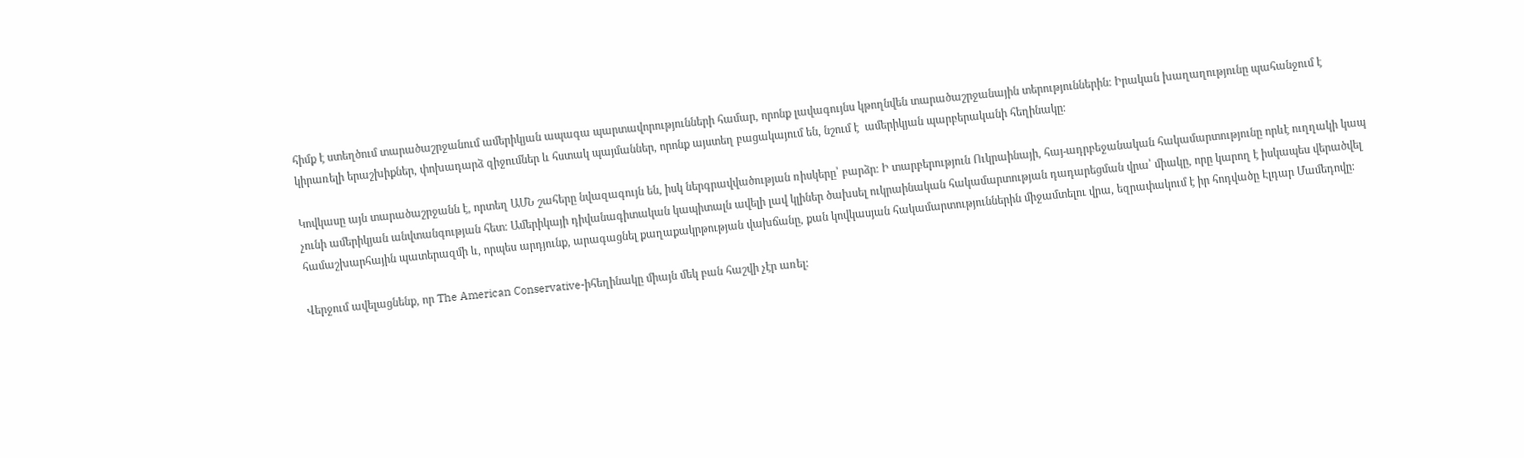հիմք է ստեղծում տարածաշրջանում ամերիկյան ապագա պարտավորությունների համար, որոնք լավագույնս կթողնվեն տարածաշրջանային տերություններին։ Իրական խաղաղությունը պահանջում է կիրառելի երաշխիքներ, փոխադարձ զիջումներ և հստակ պայմաններ, որոնք այստեղ բացակայում են, նշում է  ամերիկյան պարբերականի հեղինակը։

Կովկասը այն տարածաշրջանն է, որտեղ ԱՄՆ շահերը նվազագույն են, իսկ ներգրավվածության ռիսկերը՝ բարձր։ Ի տարբերություն Ուկրաինայի, հայ-ադրբեջանական հակամարտությունը որևէ ուղղակի կապ չունի ամերիկյան անվտանգության հետ։ Ամերիկայի դիվանագիտական կապիտալն ավելի լավ կլիներ ծախսել ուկրաինական հակամարտության դադարեցման վրա՝ միակը, որը կարող է իսկապես վերածվել համաշխարհային պատերազմի և, որպես արդյունք, արագացնել քաղաքակրթության վախճանը, քան կովկասյան հակամարտություններին միջամտելու վրա, եզրափակում է իր հոդվածը Էլդար Մամեդովը։

Վերջում ավելացնենք, որ The American Conservative-իհեղինակը միայն մեկ բան հաշվի չէր առել: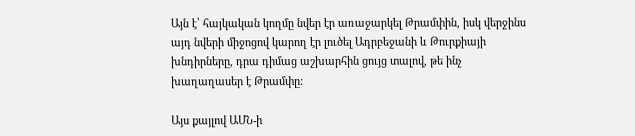Այն է՝ հայկական կողմը նվեր էր առաջարկել Թրամփին, իսկ վերջինս այդ նվերի միջոցով կարող էր լուծել Ադրբեջանի և Թուրքիայի խնդիրները, դրա դիմաց աշխարհին ցույց տալով, թե ինչ խաղաղասեր է Թրամփը:

Այս քայլով ԱՄՆ-ի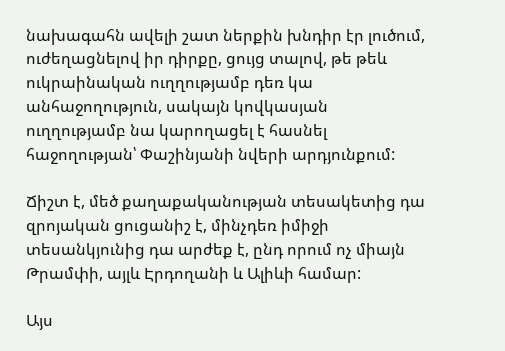նախագահն ավելի շատ ներքին խնդիր էր լուծում, ուժեղացնելով իր դիրքը, ցույց տալով, թե թեև ուկրաինական ուղղությամբ դեռ կա անհաջողություն, սակայն կովկասյան ուղղությամբ նա կարողացել է հասնել հաջողության՝ Փաշինյանի նվերի արդյունքում:

Ճիշտ է, մեծ քաղաքականության տեսակետից դա զրոյական ցուցանիշ է, մինչդեռ իմիջի տեսանկյունից դա արժեք է, ընդ որում ոչ միայն Թրամփի, այլև Էրդողանի և Ալիևի համար:

Այս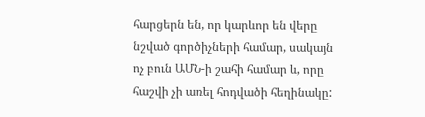հարցերն են, որ կարևոր են վերը նշված գործիչների համար, սակայն ոչ բուն ԱՄՆ-ի շահի համար և, որը հաշվի չի առել հոդվածի հեղինակը: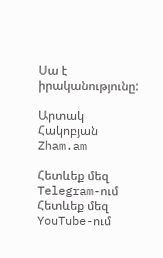Սա է իրականությունը:

Արտակ Հակոբյան
Zham.am

Հետևեք մեզ Telegram-ում
Հետևեք մեզ YouTube-ում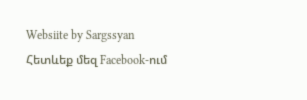Websiite by Sargssyan
Հետևեք մեզ Facebook-ում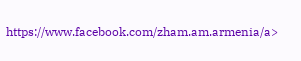https://www.facebook.com/zham.am.armenia/a>